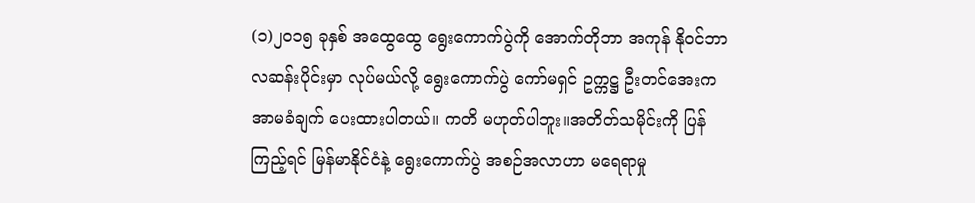(၁)၂၀၁၅ ခုနှစ် အထွေထွေ ရွေးကောက်ပွဲကို အောက်တိုဘာ အကုန် နိုဝင်ဘာ လဆန်းပိုင်းမှာ လုပ်မယ်လို့ ရွေးကောက်ပွဲ ကော်မရှင် ဥက္ကဋ္ဌ ဦးတင်အေးက အာမခံချက် ပေးထားပါတယ်။ ကတိ မဟုတ်ပါဘူး။အတိတ်သမိုင်းကို ပြန်ကြည့်ရင် မြန်မာနိုင်ငံနဲ့ ရွေးကောက်ပွဲ အစဉ်အလာဟာ မရေရာမှု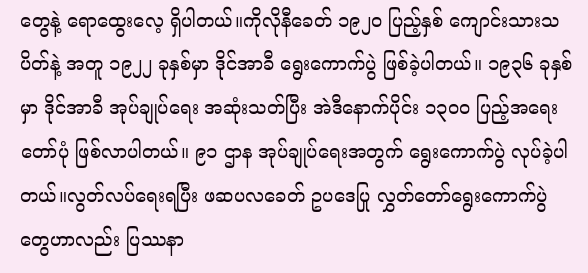တွေနဲ့ ရောထွေးလေ့ ရှိပါတယ်။ကိုလိုနီခေတ် ၁၉၂၀ ပြည့်နှစ် ကျောင်းသားသပိတ်နဲ့ အတူ ၁၉၂၂ ခုနှစ်မှာ ဒိုင်အာခီ ရွေးကောက်ပွဲ ဖြစ်ခဲ့ပါတယ်။ ၁၉၃၆ ခုနှစ်မှာ ဒိုင်အာခီ အုပ်ချုပ်ရေး အဆုံးသတ်ပြီး အဲဒီနောက်ပိုင်း ၁၃၀၀ ပြည့်အရေးတော်ပုံ ဖြစ်လာပါတယ်။ ၉၁ ဌာန အုပ်ချုပ်ရေးအတွက် ရွေးကောက်ပွဲ လုပ်ခဲ့ပါတယ်။လွတ်လပ်ရေးရပြီး ဖဆပလခေတ် ဥပဒေပြု လွှတ်တော်ရွေးကောက်ပွဲတွေဟာလည်း ပြဿနာ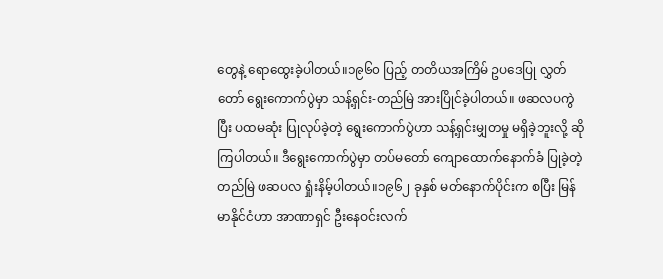တွေနဲ့ ရောထွေးခဲ့ပါတယ်။၁၉၆၀ ပြည့် တတိယအကြိမ် ဥပဒေပြု လွှတ်တော် ရွေးကောက်ပွဲမှာ သန့်ရှင်း-တည်မြဲ အားပြိုင်ခဲ့ပါတယ်။ ဖဆလပကွဲပြီး ပထမဆုံး ပြုလုပ်ခဲ့တဲ့ ရွေးကောက်ပွဲဟာ သန့်ရှင်းမျှတမှု မရှိခဲ့ဘူးလို့ ဆိုကြပါတယ်။ ဒီရွေးကောက်ပွဲမှာ တပ်မတော် ကျောထောက်နောက်ခံ ပြုခဲ့တဲ့ တည်မြဲ ဖဆပလ ရှုံးနိမ့်ပါတယ်။၁၉၆၂ ခုနှစ် မတ်နောက်ပိုင်းက စပြီး မြန်မာနိုင်ငံဟာ အာဏာရှင် ဦးနေဝင်းလက်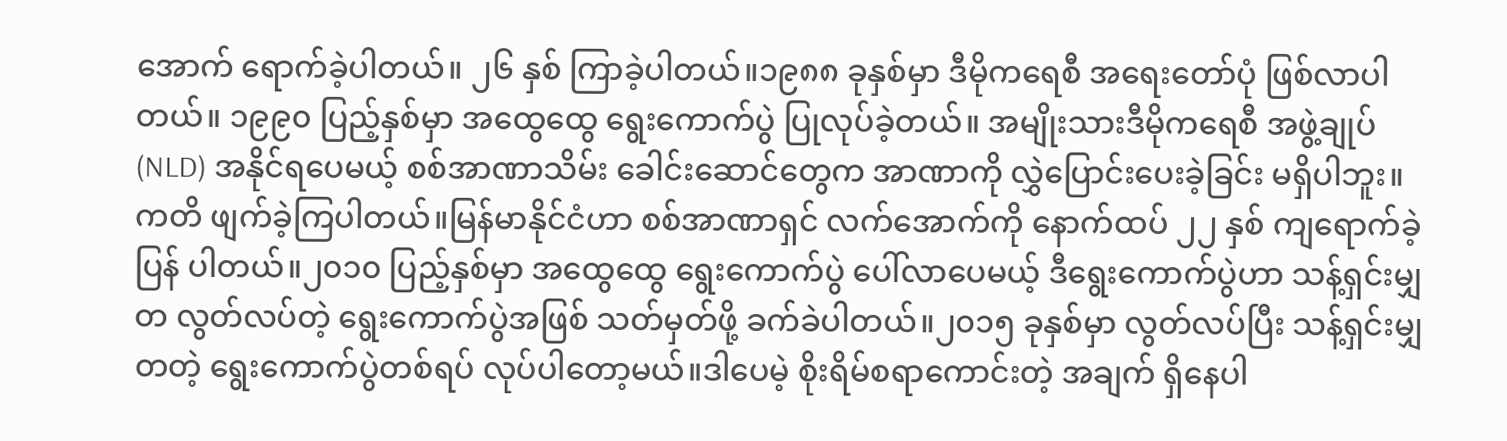အောက် ရောက်ခဲ့ပါတယ်။ ၂၆ နှစ် ကြာခဲ့ပါတယ်။၁၉၈၈ ခုနှစ်မှာ ဒီမိုကရေစီ အရေးတော်ပုံ ဖြစ်လာပါတယ်။ ၁၉၉၀ ပြည့်နှစ်မှာ အထွေထွေ ရွေးကောက်ပွဲ ပြုလုပ်ခဲ့တယ်။ အမျိုးသားဒီမိုကရေစီ အဖွဲ့ချုပ် (NLD) အနိုင်ရပေမယ့် စစ်အာဏာသိမ်း ခေါင်းဆောင်တွေက အာဏာကို လွှဲပြောင်းပေးခဲ့ခြင်း မရှိပါဘူး။ ကတိ ဖျက်ခဲ့ကြပါတယ်။မြန်မာနိုင်ငံဟာ စစ်အာဏာရှင် လက်အောက်ကို နောက်ထပ် ၂၂ နှစ် ကျရောက်ခဲ့ပြန် ပါတယ်။၂၀၁၀ ပြည့်နှစ်မှာ အထွေထွေ ရွေးကောက်ပွဲ ပေါ်လာပေမယ့် ဒီရွေးကောက်ပွဲဟာ သန့်ရှင်းမျှတ လွတ်လပ်တဲ့ ရွေးကောက်ပွဲအဖြစ် သတ်မှတ်ဖို့ ခက်ခဲပါတယ်။၂၀၁၅ ခုနှစ်မှာ လွတ်လပ်ပြီး သန့်ရှင်းမျှတတဲ့ ရွေးကောက်ပွဲတစ်ရပ် လုပ်ပါတော့မယ်။ဒါပေမဲ့ စိုးရိမ်စရာကောင်းတဲ့ အချက် ရှိနေပါ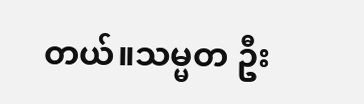တယ်။သမ္မတ ဦး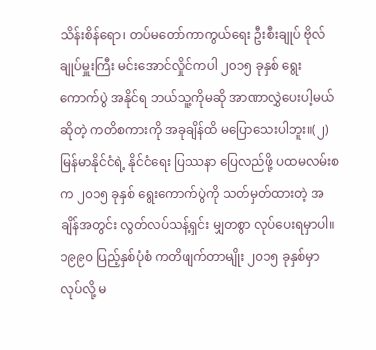သိန်းစိန်ရော၊ တပ်မတော်ကာကွယ်ရေး ဦးစီးချုပ် ဗိုလ်ချုပ်မှူးကြီး မင်းအောင်လှိုင်ကပါ ၂၀၁၅ ခုနှစ် ရွေးကောက်ပွဲ အနိုင်ရ ဘယ်သူ့ကိုမဆို အာဏာလွှဲပေးပါ့မယ်ဆိုတဲ့ ကတိစကားကို အခုချိန်ထိ မပြောသေးပါဘူး။(၂)မြန်မာနိုင်ငံရဲ့ နိုင်ငံရေး ပြဿနာ ပြေလည်ဖို့ ပထမလမ်းစက ၂၀၁၅ ခုနှစ် ရွေးကောက်ပွဲကို သတ်မှတ်ထားတဲ့ အချိန်အတွင်း လွတ်လပ်သန့်ရှင်း မျှတစွာ လုပ်ပေးရမှာပါ။၁၉၉၀ ပြည့်နှစ်ပုံစံ ကတိဖျက်တာမျိုး ၂၀၁၅ ခုနှစ်မှာ လုပ်လို့ မ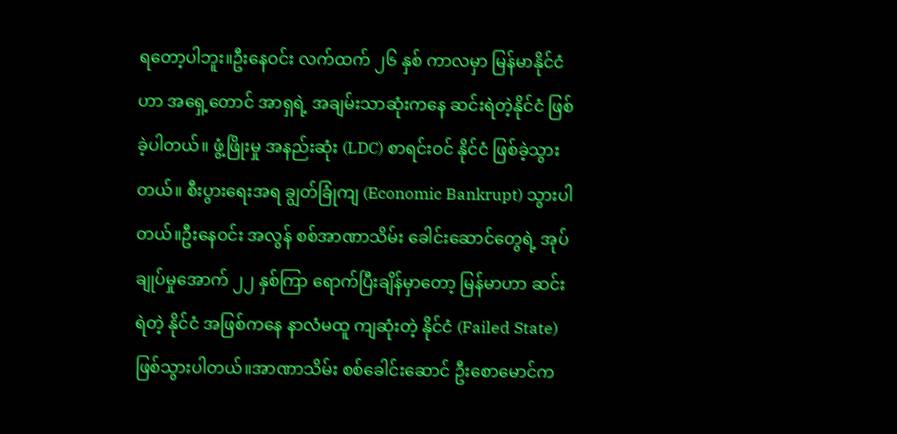ရတော့ပါဘူး။ဦးနေဝင်း လက်ထက် ၂၆ နှစ် ကာလမှာ မြန်မာနိုင်ငံဟာ အရှေ့တောင် အာရှရဲ့ အချမ်းသာဆုံးကနေ ဆင်းရဲတဲ့နိုင်ငံ ဖြစ်ခဲ့ပါတယ်။ ဖွံ့ဖြိုးမှု အနည်းဆုံး (LDC) စာရင်းဝင် နိုင်ငံ ဖြစ်ခဲ့သွားတယ်။ စီးပွားရေးအရ ချွတ်ခြုံကျ (Economic Bankrupt) သွားပါတယ်။ဦးနေဝင်း အလွန် စစ်အာဏာသိမ်း ခေါင်းဆောင်တွေရဲ့ အုပ်ချုပ်မှုအောက် ၂၂ နှစ်ကြာ ရောက်ပြီးချိန်မှာတော့ မြန်မာဟာ ဆင်းရဲတဲ့ နိုင်ငံ အဖြစ်ကနေ နာလံမထူ ကျဆုံးတဲ့ နိုင်ငံ (Failed State) ဖြစ်သွားပါတယ်။အာဏာသိမ်း စစ်ခေါင်းဆောင် ဦးစောမောင်က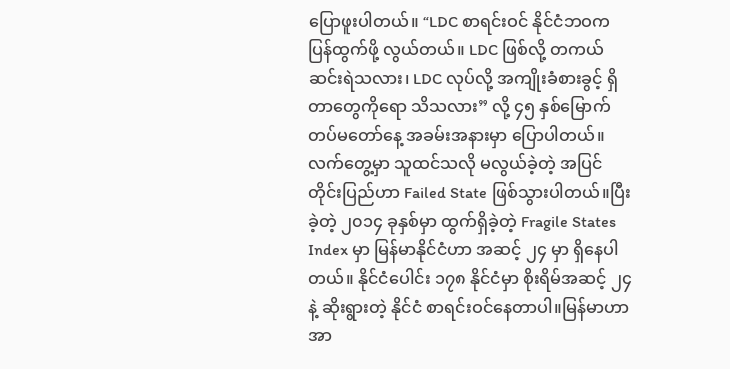ပြောဖူးပါတယ်။ “LDC စာရင်းဝင် နိုင်ငံဘဝက ပြန်ထွက်ဖို့ လွယ်တယ်။ LDC ဖြစ်လို့ တကယ် ဆင်းရဲသလား၊ LDC လုပ်လို့ အကျိုးခံစားခွင့် ရှိတာတွေကိုရော သိသလား” လို့ ၄၅ နှစ်မြောက် တပ်မတော်နေ့ အခမ်းအနားမှာ ပြောပါတယ်။လက်တွေ့မှာ သူထင်သလို မလွယ်ခဲ့တဲ့ အပြင် တိုင်းပြည်ဟာ Failed State ဖြစ်သွားပါတယ်။ပြီးခဲ့တဲ့ ၂၀၁၄ ခုနှစ်မှာ ထွက်ရှိခဲ့တဲ့ Fragile States Index မှာ မြန်မာနိုင်ငံဟာ အဆင့် ၂၄ မှာ ရှိနေပါတယ်။ နိုင်ငံပေါင်း ၁၇၈ နိုင်ငံမှာ စိုးရိမ်အဆင့် ၂၄ နဲ့ ဆိုးရွားတဲ့ နိုင်ငံ စာရင်းဝင်နေတာပါ။မြန်မာဟာ အာ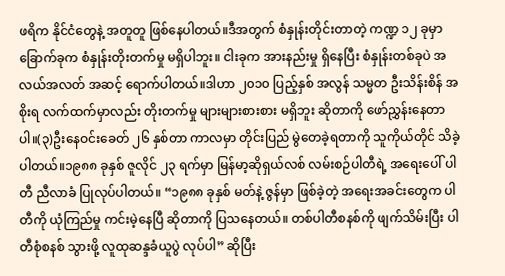ဖရိက နိုင်ငံတွေနဲ့ အတူတူ ဖြစ်နေပါတယ်။ဒီအတွက် စံနှုန်းတိုင်းတာတဲ့ ကဏ္ဍ ၁၂ ခုမှာ ခြောက်ခုက စံနှုန်းတိုးတက်မှု မရှိပါဘူး။ ငါးခုက အားနည်းမှု ရှိနေပြီး စံနှုန်းတစ်ခုပဲ အလယ်အလတ် အဆင့် ရောက်ပါတယ်။ဒါဟာ ၂၀၁၀ ပြည့်နှစ် အလွန် သမ္မတ ဦးသိန်းစိန် အစိုးရ လက်ထက်မှာလည်း တိုးတက်မှု များများစားစား မရှိဘူး ဆိုတာကို ဖော်ညွှန်းနေတာပါ။(၃)ဦးနေဝင်းခေတ် ၂၆ နှစ်တာ ကာလမှာ တိုင်းပြည် မွဲတေခဲ့ရတာကို သူကိုယ်တိုင် သိခဲ့ပါတယ်။၁၉၈၈ ခုနှစ် ဇူလိုင် ၂၃ ရက်မှာ မြန်မာ့ဆိုရှယ်လစ် လမ်းစဉ်ပါတီရဲ့ အရေးပေါ် ပါတီ ညီလာခံ ပြုလုပ်ပါတယ်။ “၁၉၈၈ ခုနှစ် မတ်နဲ့ ဇွန်မှာ ဖြစ်ခဲ့တဲ့ အရေးအခင်းတွေက ပါတီကို ယုံကြည်မှု ကင်းမဲ့နေပြီ ဆိုတာကို ပြသနေတယ်။ တစ်ပါတီစနစ်ကို ဖျက်သိမ်းပြီး ပါတီစုံစနစ် သွားဖို့ လူထုဆန္ဒခံယူပွဲ လုပ်ပါ” ဆိုပြီး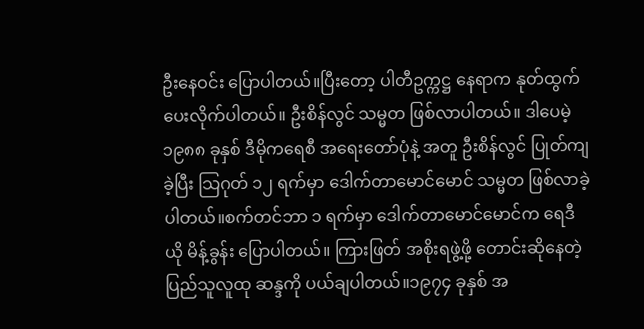ဦးနေဝင်း ပြောပါတယ်။ပြီးတော့ ပါတီဥက္ကဋ္ဌ နေရာက နုတ်ထွက် ပေးလိုက်ပါတယ်။ ဦးစိန်လွင် သမ္မတ ဖြစ်လာပါတယ်။ ဒါပေမဲ့ ၁၉၈၈ ခုနှစ် ဒီမိုကရေစီ အရေးတော်ပုံနဲ့ အတူ ဦးစိန်လွင် ပြုတ်ကျခဲ့ပြီး သြဂုတ် ၁၂ ရက်မှာ ဒေါက်တာမောင်မောင် သမ္မတ ဖြစ်လာခဲ့ပါတယ်။စက်တင်ဘာ ၁ ရက်မှာ ဒေါက်တာမောင်မောင်က ရေဒီယို မိန့်ခွန်း ပြောပါတယ်။ ကြားဖြတ် အစိုးရဖွဲ့ဖို့ တောင်းဆိုနေတဲ့ ပြည်သူလူထု ဆန္ဒကို ပယ်ချပါတယ်။၁၉၇၄ ခုနှစ် အ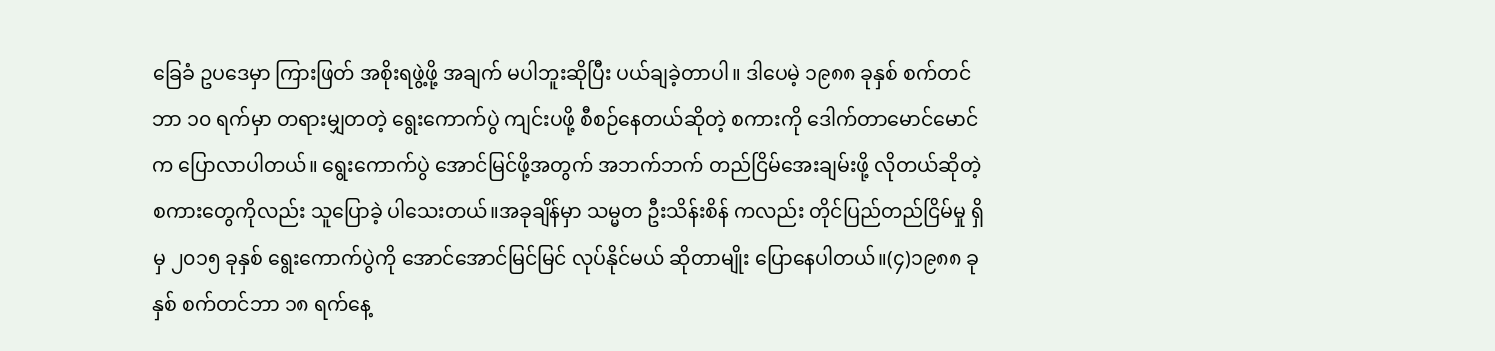ခြေခံ ဥပဒေမှာ ကြားဖြတ် အစိုးရဖွဲ့ဖို့ အချက် မပါဘူးဆိုပြီး ပယ်ချခဲ့တာပါ။ ဒါပေမဲ့ ၁၉၈၈ ခုနှစ် စက်တင်ဘာ ၁၀ ရက်မှာ တရားမျှတတဲ့ ရွေးကောက်ပွဲ ကျင်းပဖို့ စီစဉ်နေတယ်ဆိုတဲ့ စကားကို ဒေါက်တာမောင်မောင်က ပြောလာပါတယ်။ ရွေးကောက်ပွဲ အောင်မြင်ဖို့အတွက် အဘက်ဘက် တည်ငြိမ်အေးချမ်းဖို့ လိုတယ်ဆိုတဲ့ စကားတွေကိုလည်း သူပြောခဲ့ ပါသေးတယ်။အခုချိန်မှာ သမ္မတ ဦးသိန်းစိန် ကလည်း တိုင်ပြည်တည်ငြိမ်မှု ရှိမှ ၂၀၁၅ ခုနှစ် ရွေးကောက်ပွဲကို အောင်အောင်မြင်မြင် လုပ်နိုင်မယ် ဆိုတာမျိုး ပြောနေပါတယ်။(၄)၁၉၈၈ ခုနှစ် စက်တင်ဘာ ၁၈ ရက်နေ့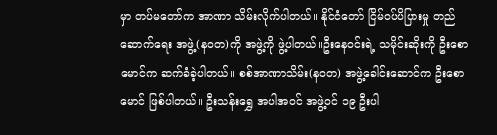မှာ တပ်မတော်က အာဏာ သိမ်းလိုက်ပါတယ်။ နိုင်ငံတော် ငြိမ်ဝပ်ပိပြားမှု တည်ဆောက်ရေး အဖွဲ့(နဝတ)ကို အဖွဲ့ကို ဖွဲ့ပါတယ်။ဦးနေဝင်းရဲ့ သမိုင်းဆိုးကို ဦးစောမောင်က ဆက်ခံခဲ့ပါတယ်။ စစ်အာဏာသိမ်း(နဝတ) အဖွဲ့ခေါင်းဆောင်က ဦးစောမောင် ဖြစ်ပါတယ်။ ဦးသန်းရွှေ အပါအဝင် အဖွဲ့ဝင် ၁၉ ဦးပါ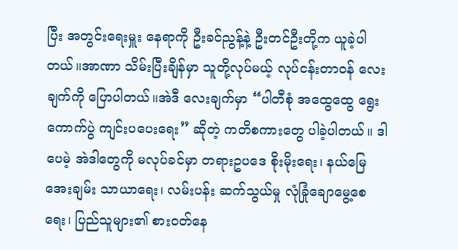ပြီး အတွင်းရေးမှူး နေရာကို ဦးခင်ညွန့်နဲ့ ဦးတင်ဦးတို့က ယူခဲ့ပါတယ်။အာဏာ သိမ်းပြီးချိန်မှာ သူတို့လုပ်မယ့် လုပ်ငန်းတာဝန် လေးချက်ကို ပြောပါတယ်။အဲဒီ လေးချက်မှာ “ပါတီစုံ အထွေထွေ ရွေးကောက်ပွဲ ကျင်းပပေးရေး” ဆိုတဲ့ ကတိစကားတွေ ပါခဲ့ပါတယ်။ ဒါပေမဲ့ အဲဒါတွေကို မလုပ်ခင်မှာ တရားဥပဒေ စိုးမိုးရေး၊ နယ်မြေ အေးချမ်း သာယာရေး၊ လမ်းပန်း ဆက်သွယ်မှု လုံခြုံချောမွေ့စေရေး၊ ပြည်သူများ၏ စားဝတ်နေ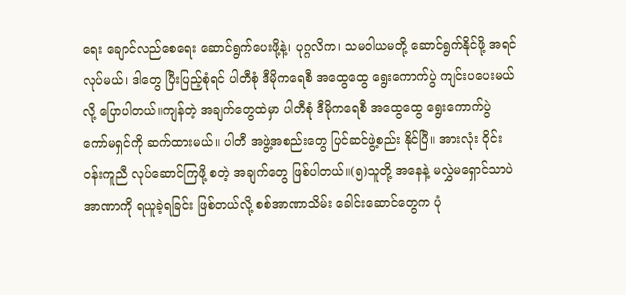ရေး ချောင်လည်စေရေး ဆောင်ရွက်ပေးဖို့နဲ့၊ ပုဂ္ဂလိက၊ သမဝါယမတို့ ဆောင်ရွက်နိုင်ဖို့ အရင်လုပ်မယ်၊ ဒါတွေ ပြီးပြည့်စုံရင် ပါတီစုံ ဒီမိုကရေစီ အထွေထွေ ရွေးကောက်ပွဲ ကျင်းပပေးမယ်လို့ ပြောပါတယ်။ကျန်တဲ့ အချက်တွေထဲမှာ ပါတီစုံ ဒီမိုကရေစီ အထွေထွေ ရွေးကောက်ပွဲ ကော်မရှင်ကို ဆက်ထားမယ်။ ပါတီ အဖွဲ့အစည်းတွေ ပြင်ဆင်ဖွဲ့စည်း နိုင်ပြီ။ အားလုံး ဝိုင်းဝန်းကူညီ လုပ်ဆောင်ကြဖို့ စတဲ့ အချက်တွေ ဖြစ်ပါတယ်။(၅)သူတို့ အနေနဲ့ မလွှဲမရှောင်သာပဲ အာဏာကို ရယူခဲ့ရခြင်း ဖြစ်တယ်လို့ စစ်အာဏာသိမ်း ခေါင်းဆောင်တွေက ပုံ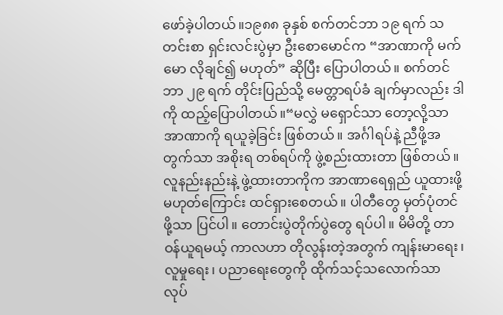ဖော်ခဲ့ပါတယ်။၁၉၈၈ ခုနှစ် စက်တင်ဘာ ၁၉ ရက် သတင်းစာ ရှင်းလင်းပွဲမှာ ဦးစောမောင်က “အာဏာကို မက်မော လိုချင်၍ မဟုတ်” ဆိုပြီး ပြောပါတယ်။ စက်တင်ဘာ ၂၉ ရက် တိုင်းပြည်သို့ မေတ္တာရပ်ခံ ချက်မှာလည်း ဒါကို ထည့်ပြောပါတယ်။“မလွှဲ မရှောင်သာ တော့လို့သာ အာဏာကို ရယူခဲ့ခြင်း ဖြစ်တယ်။ အင်္ဂါရပ်နဲ့ ညီဖို့အတွက်သာ အစိုးရ တစ်ရပ်ကို ဖွဲ့စည်းထားတာ ဖြစ်တယ်။ လူနည်းနည်းနဲ့ ဖွဲ့ထားတာကိုက အာဏာရေရှည် ယူထားဖို့ မဟုတ်ကြောင်း ထင်ရှားစေတယ်။ ပါတီတွေ မှတ်ပုံတင်ဖို့သာ ပြင်ပါ။ တောင်းပွဲတိုက်ပွဲတွေ ရပ်ပါ။ မိမိတို့ တာဝန်ယူရမယ့် ကာလဟာ တိုလွန်းတဲ့အတွက် ကျန်းမာရေး၊ လူမှုရေး၊ ပညာရေးတွေကို ထိုက်သင့်သလောက်သာ လုပ်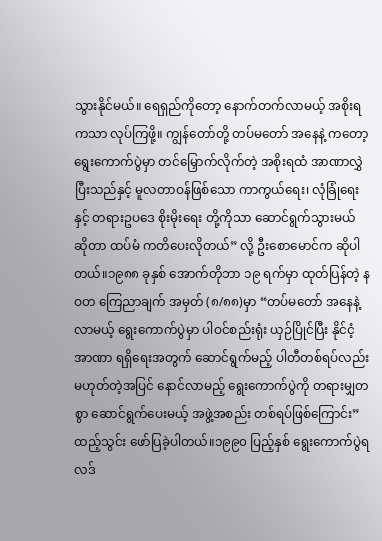သွားနိုင်မယ်။ ရေရှည်ကိုတော့ နောက်တက်လာမယ့် အစိုးရကသာ လုပ်ကြဖို့။ ကျွန်တော်တို့ တပ်မတော် အနေနဲ့ ကတော့ ရွေးကောက်ပွဲမှာ တင်မြှောက်လိုက်တဲ့ အစိုးရထံ အာဏာလွှဲပြီးသည်နှင့် မူလတာဝန်ဖြစ်သော ကာကွယ်ရေး၊ လုံခြုံရေးနှင့် တရားဥပဒေ စိုးမိုးရေး တို့ကိုသာ ဆောင်ရွက်သွားမယ် ဆိုတာ ထပ်မံ ကတိပေးလိုတယ်” လို့ ဦးစောမောင်က ဆိုပါတယ်။၁၉၈၈ ခုနှစ် အောက်တိုဘာ ၁၉ ရက်မှာ ထုတ်ပြန်တဲ့ နဝတ ကြေညာချက် အမှတ် (၈/၈၈)မှာ “တပ်မတော် အနေနဲ့ လာမယ့် ရွေးကောက်ပွဲမှာ ပါဝင်စည်းရုံး ယှဉ်ပြိုင်ပြီး နိုင်ငံ့အာဏာ ရရှိရေးအတွက် ဆောင်ရွက်မည့် ပါတီတစ်ရပ်လည်း မဟုတ်တဲ့အပြင် နောင်လာမည့် ရွေးကောက်ပွဲကို တရားမျှတစွာ ဆောင်ရွက်ပေးမယ့် အဖွဲ့အစည်း တစ်ရပ်ဖြစ်ကြောင်း” ထည့်သွင်း ဖော်ပြခဲ့ပါတယ်။၁၉၉၀ ပြည့်နှစ် ရွေးကောက်ပွဲရလဒ်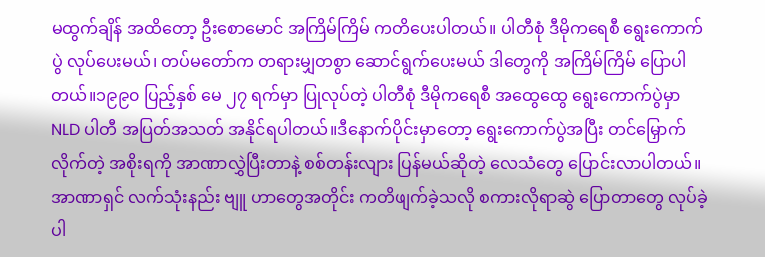မထွက်ချိန် အထိတော့ ဦးစောမောင် အကြိမ်ကြိမ် ကတိပေးပါတယ်။ ပါတီစုံ ဒီမိုကရေစီ ရွေးကောက်ပွဲ လုပ်ပေးမယ်၊ တပ်မတော်က တရားမျှတစွာ ဆောင်ရွက်ပေးမယ် ဒါတွေကို အကြိမ်ကြိမ် ပြောပါတယ်။၁၉၉၀ ပြည့်နှစ် မေ ၂၇ ရက်မှာ ပြုလုပ်တဲ့ ပါတီစုံ ဒီမိုကရေစီ အထွေထွေ ရွေးကောက်ပွဲမှာ NLD ပါတီ အပြတ်အသတ် အနိုင်ရပါတယ်။ဒီနောက်ပိုင်းမှာတော့ ရွေးကောက်ပွဲအပြီး တင်မြှောက်လိုက်တဲ့ အစိုးရကို အာဏာလွှဲပြီးတာနဲ့ စစ်တန်းလျား ပြန်မယ်ဆိုတဲ့ လေသံတွေ ပြောင်းလာပါတယ်။အာဏာရှင် လက်သုံးနည်း ဗျူ ဟာတွေအတိုင်း ကတိဖျက်ခဲ့သလို စကားလိုရာဆွဲ ပြောတာတွေ လုပ်ခဲ့ပါ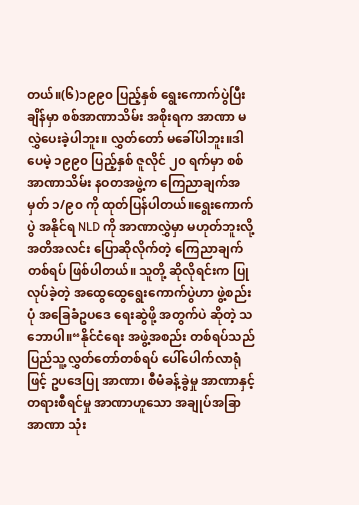တယ်။(၆)၁၉၉၀ ပြည့်နှစ် ရွေးကောက်ပွဲပြီးချိန်မှာ စစ်အာဏာသိမ်း အစိုးရက အာဏာ မလွှဲပေးခဲ့ပါဘူး။ လွှတ်တော် မခေါ်ပါဘူး။ဒါပေမဲ့ ၁၉၉၀ ပြည့်နှစ် ဇူလိုင် ၂၀ ရက်မှာ စစ်အာဏာသိမ်း နဝတအဖွဲ့က ကြေညာချက်အမှတ် ၁/၉၀ ကို ထုတ်ပြန်ပါတယ်။ရွေးကောက်ပွဲ အနိုင်ရ NLD ကို အာဏာလွှဲမှာ မဟုတ်ဘူးလို့ အတိအလင်း ပြောဆိုလိုက်တဲ့ ကြေညာချက်တစ်ရပ် ဖြစ်ပါတယ်။ သူတို့ ဆိုလိုရင်းက ပြုလုပ်ခဲ့တဲ့ အထွေထွေရွေးကောက်ပွဲဟာ ဖွဲ့စည်းပုံ အခြေခံဥပဒေ ရေးဆွဲဖို့ အတွက်ပဲ ဆိုတဲ့ သဘောပါ။“နိုင်ငံရေး အဖွဲ့အစည်း တစ်ရပ်သည် ပြည်သူ့လွှတ်တော်တစ်ရပ် ပေါ်ပေါက်လာရုံဖြင့် ဥပဒေပြု အာဏာ၊ စီမံခန့်ခွဲမှု အာဏာနှင့် တရားစီရင်မှု အာဏာဟူသော အချုပ်အခြာအာဏာ သုံး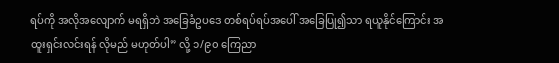ရပ်ကို အလိုအလျောက် မရရှိဘဲ အခြေခံဥပဒေ တစ်ရပ်ရပ်အပေါ် အခြေပြု၍သာ ရယူနိုင်ကြောင်း အထူးရှင်းလင်းရန် လိုမည် မဟုတ်ပါ” လို့ ၁/၉၀ ကြေညာ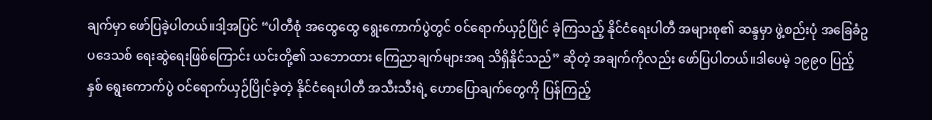ချက်မှာ ဖော်ပြခဲ့ပါတယ်။ဒါ့အပြင် “ပါတီစုံ အထွေထွေ ရွေးကောက်ပွဲတွင် ဝင်ရောက်ယှဉ်ပြိုင် ခဲ့ကြသည့် နိုင်ငံရေးပါတီ အများစု၏ ဆန္ဒမှာ ဖွဲ့စည်းပုံ အခြေခံဥပဒေသစ် ရေးဆွဲရေးဖြစ်ကြောင်း ယင်းတို့၏ သဘောထား ကြေညာချက်များအရ သိရှိနိုင်သည်” ဆိုတဲ့ အချက်ကိုလည်း ဖော်ပြပါတယ်။ဒါပေမဲ့ ၁၉၉၀ ပြည့်နှစ် ရွေးကောက်ပွဲ ဝင်ရောက်ယှဉ်ပြိုင်ခဲ့တဲ့ နိုင်ငံရေးပါတီ အသီးသီးရဲ့ ဟောပြောချက်တွေကို ပြန်ကြည့်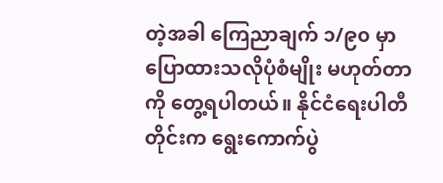တဲ့အခါ ကြေညာချက် ၁/၉၀ မှာ ပြောထားသလိုပုံစံမျိုး မဟုတ်တာကို တွေ့ရပါတယ်။ နိုင်ငံရေးပါတီတိုင်းက ရွေးကောက်ပွဲ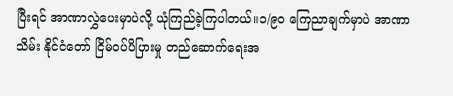ပြီးရင် အာဏာလွှဲပေးမှာပဲလို့ ယုံကြည်ခဲ့ကြပါတယ်။၁/၉ဝ ကြေညာချက်မှာပဲ အာဏာသိမ်း နိုင်ငံတော် ငြိမ်ဝပ်ပိပြားမှု တည်ဆောက်ရေးအ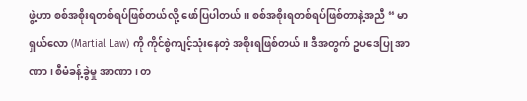ဖွဲ့ဟာ စစ်အစိုးရတစ်ရပ်ဖြစ်တယ်လို့ ဖော်ပြပါတယ်။ စစ်အစိုးရတစ်ရပ်ဖြစ်တာနဲ့အညီ “ မာရှယ်လော (Martial Law) ကို ကိုင်စွဲကျင့်သုံးနေတဲ့ အစိုးရဖြစ်တယ်။ ဒီအတွက် ဥပဒေပြု အာဏာ၊ စီမံခန့်ခွဲမှု အာဏာ၊ တ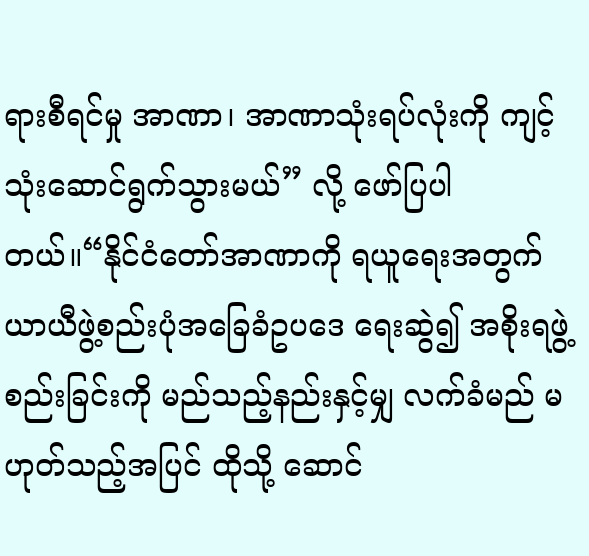ရားစီရင်မှု အာဏာ၊ အာဏာသုံးရပ်လုံးကို ကျင့်သုံးဆောင်ရွက်သွားမယ်” လို့ ဖော်ပြပါတယ်။“နိုင်ငံတော်အာဏာကို ရယူရေးအတွက် ယာယီဖွဲ့စည်းပုံအခြေခံဥပဒေ ရေးဆွဲ၍ အစိုးရဖွဲ့စည်းခြင်းကို မည်သည့်နည်းနှင့်မျှ လက်ခံမည် မဟုတ်သည့်အပြင် ထိုသို့ ဆောင်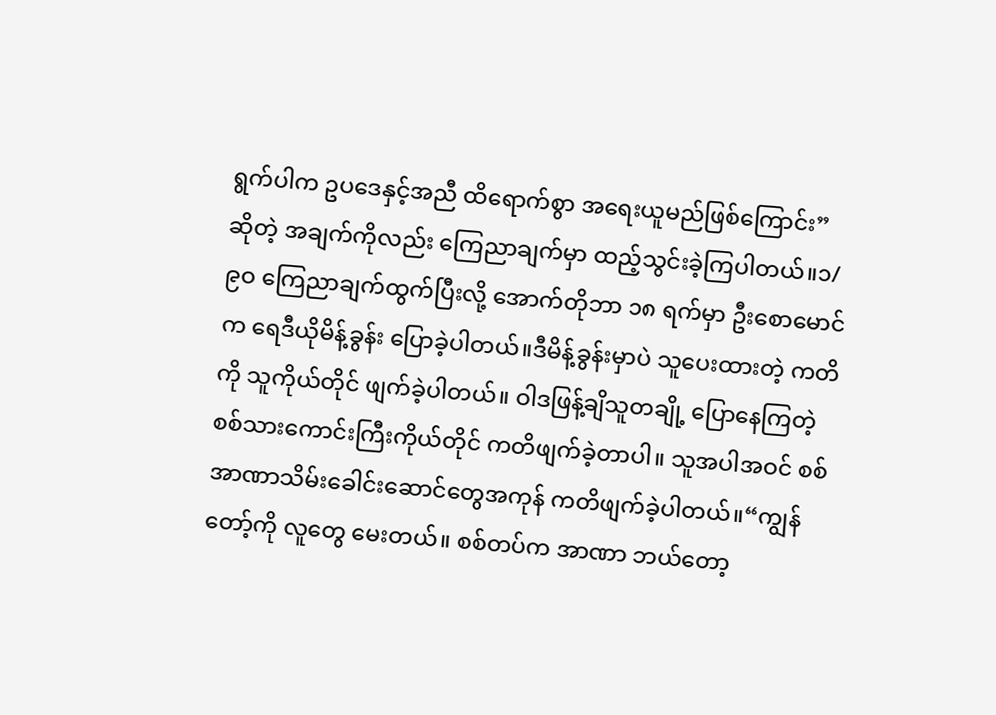ရွက်ပါက ဥပဒေနှင့်အညီ ထိရောက်စွာ အရေးယူမည်ဖြစ်ကြောင်း” ဆိုတဲ့ အချက်ကိုလည်း ကြေညာချက်မှာ ထည့်သွင်းခဲ့ကြပါတယ်။၁/၉ဝ ကြေညာချက်ထွက်ပြီးလို့ အောက်တိုဘာ ၁၈ ရက်မှာ ဦးစောမောင်က ရေဒီယိုမိန့်ခွန်း ပြောခဲ့ပါတယ်။ဒီမိန့်ခွန်းမှာပဲ သူပေးထားတဲ့ ကတိကို သူကိုယ်တိုင် ဖျက်ခဲ့ပါတယ်။ ဝါဒဖြန့်ချိသူတချို့ ပြောနေကြတဲ့ စစ်သားကောင်းကြီးကိုယ်တိုင် ကတိဖျက်ခဲ့တာပါ။ သူအပါအဝင် စစ်အာဏာသိမ်းခေါင်းဆောင်တွေအကုန် ကတိဖျက်ခဲ့ပါတယ်။“ကျွန်တော့်ကို လူတွေ မေးတယ်။ စစ်တပ်က အာဏာ ဘယ်တော့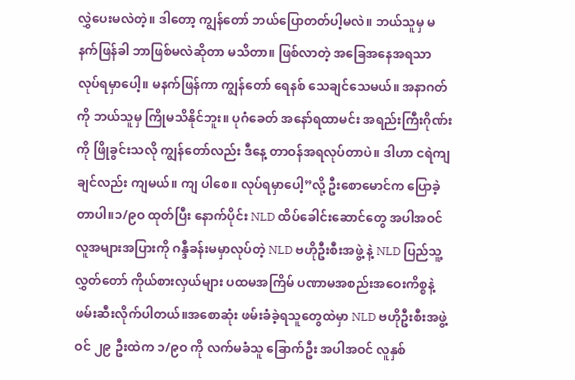လွှဲပေးမလဲတဲ့။ ဒါတော့ ကျွန်တော် ဘယ်ပြောတတ်ပါ့မလဲ။ ဘယ်သူမှ မနက်ဖြန်ခါ ဘာဖြစ်မလဲဆိုတာ မသိတာ။ ဖြစ်လာတဲ့ အခြေအနေအရသာ လုပ်ရမှာပေါ့။ မနက်ဖြန်ကာ ကျွန်တော် ရေနစ် သေချင်သေမယ်။ အနာဂတ်ကို ဘယ်သူမှ ကြိုမသိနိုင်ဘူး။ ပုဂံခေတ် အနော်ရထာမင်း အရည်းကြီးဂိုဏ်းကို ဖြိုခွင်းသလို ကျွန်တော်လည်း ဒီနေ့ တာဝန်အရလုပ်တာပဲ။ ဒါဟာ ငရဲကျချင်လည်း ကျမယ်။ ကျ ပါစေ။ လုပ်ရမှာပေါ့”လို့ ဦးစောမောင်က ပြောခဲ့တာပါ။၁/၉ဝ ထုတ်ပြီး နောက်ပိုင်း NLD ထိပ်ခေါင်းဆောင်တွေ အပါအဝင် လူအများအပြားကို ဂန္ဒီခန်းမမှာလုပ်တဲ့ NLD ဗဟိုဦးစီးအဖွဲ့ နဲ့ NLD ပြည်သူ့လွှတ်တော် ကိုယ်စားလှယ်များ ပထမအကြိမ် ပဏာမအစည်းအဝေးကိစ္စနဲ့ ဖမ်းဆီးလိုက်ပါတယ်။အစောဆုံး ဖမ်းခံခဲ့ရသူတွေထဲမှာ NLD ဗဟိုဦးစီးအဖွဲ့ဝင် ၂၉ ဦးထဲက ၁/၉ဝ ကို လက်မခံသူ ခြောက်ဦး အပါအဝင် လူနှစ်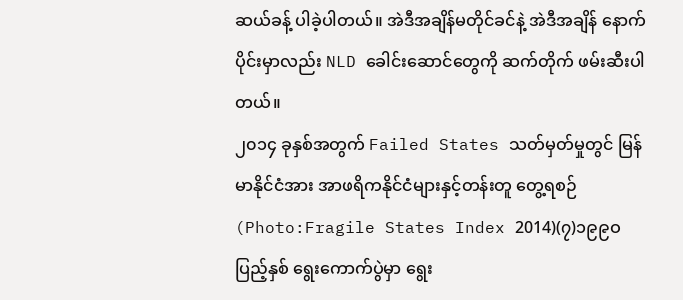ဆယ်ခန့် ပါခဲ့ပါတယ်။ အဲဒီအချိန်မတိုင်ခင်နဲ့ အဲဒီအချိန် နောက်ပိုင်းမှာလည်း NLD ခေါင်းဆောင်တွေကို ဆက်တိုက် ဖမ်းဆီးပါတယ်။
၂၀၁၄ ခုနှစ်အတွက် Failed States သတ်မှတ်မှုတွင် မြန်မာနိုင်ငံအား အာဖရိကနိုင်ငံများနှင့်တန်းတူ တွေ့ရစဉ် (Photo:Fragile States Index 2014)(၇)၁၉၉ဝ ပြည့်နှစ် ရွေးကောက်ပွဲမှာ ရွေး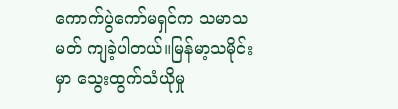ကောက်ပွဲကော်မရှင်က သမာသမတ် ကျခဲ့ပါတယ်။မြန်မာ့သမိုင်းမှာ သွေးထွက်သံယိုမှု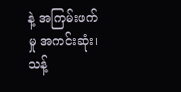နဲ့ အကြမ်းဖက်မှု အကင်းဆုံး၊ သန့်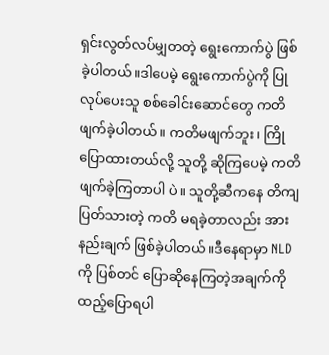ရှင်းလွတ်လပ်မျှတတဲ့ ရွေးကောက်ပွဲ ဖြစ်ခဲ့ပါတယ်။ဒါပေမဲ့ ရွေးကောက်ပွဲကို ပြုလုပ်ပေးသူ စစ်ခေါင်းဆောင်တွေ ကတိဖျက်ခဲ့ပါတယ်။ ကတိမဖျက်ဘူး၊ ကြိုပြောထားတယ်လို့ သူတို့ ဆိုကြပေမဲ့ ကတိဖျက်ခဲ့ကြတာပါ ပဲ။ သူတို့ဆီကနေ တိကျပြတ်သားတဲ့ ကတိ မရခဲ့တာလည်း အားနည်းချက် ဖြစ်ခဲ့ပါတယ်။ဒီနေရာမှာ NLD ကို ပြစ်တင် ပြောဆိုနေကြတဲ့အချက်ကို ထည့်ပြောရပါ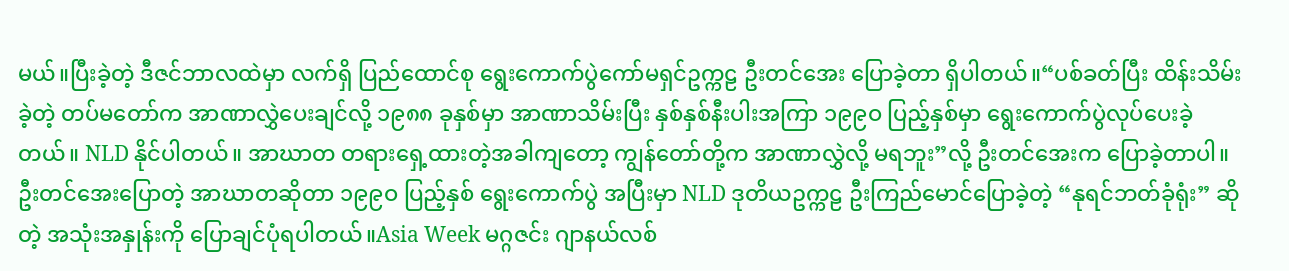မယ်။ပြီးခဲ့တဲ့ ဒီဇင်ဘာလထဲမှာ လက်ရှိ ပြည်ထောင်စု ရွေးကောက်ပွဲကော်မရှင်ဥက္ကဠ ဦးတင်အေး ပြောခဲ့တာ ရှိပါတယ်။“ပစ်ခတ်ပြီး ထိန်းသိမ်းခဲ့တဲ့ တပ်မတော်က အာဏာလွှဲပေးချင်လို့ ၁၉၈၈ ခုနှစ်မှာ အာဏာသိမ်းပြီး နှစ်နှစ်နီးပါးအကြာ ၁၉၉ဝ ပြည့်နှစ်မှာ ရွေးကောက်ပွဲလုပ်ပေးခဲ့တယ်။ NLD နိုင်ပါတယ်။ အာဃာတ တရားရှေ့ထားတဲ့အခါကျတော့ ကျွန်တော်တို့က အာဏာလွှဲလို့ မရဘူး”လို့ ဦးတင်အေးက ပြောခဲ့တာပါ။ဦးတင်အေးပြောတဲ့ အာဃာတဆိုတာ ၁၉၉ဝ ပြည့်နှစ် ရွေးကောက်ပွဲ အပြီးမှာ NLD ဒုတိယဥက္ကဠ ဦးကြည်မောင်ပြောခဲ့တဲ့ “နုရင်ဘတ်ခုံရုံး” ဆိုတဲ့ အသုံးအနှုန်းကို ပြောချင်ပုံရပါတယ်။Asia Week မဂ္ဂဇင်း ဂျာနယ်လစ်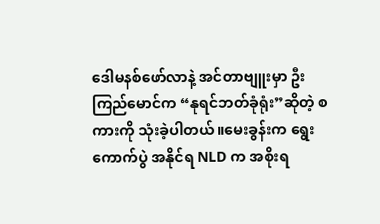ဒေါမနစ်ဖော်လာနဲ့ အင်တာဗျူးမှာ ဦးကြည်မောင်က “နုရင်ဘတ်ခုံရုံး”ဆိုတဲ့ စကားကို သုံးခဲ့ပါတယ်။မေးခွန်းက ရွေးကောက်ပွဲ အနိုင်ရ NLD က အစိုးရ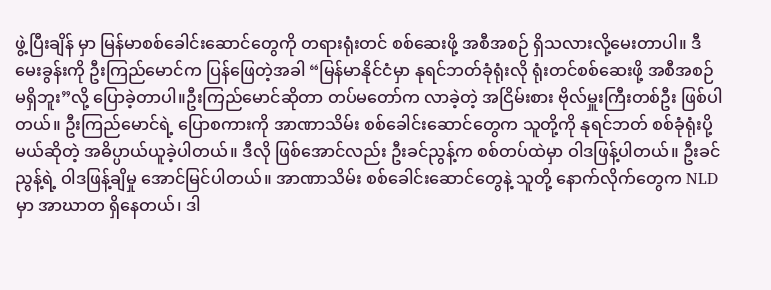ဖွဲ့ပြီးချိန် မှာ မြန်မာစစ်ခေါင်းဆောင်တွေကို တရားရုံးတင် စစ်ဆေးဖို့ အစီအစဉ် ရှိသလားလို့မေးတာပါ။ ဒီမေးခွန်းကို ဦးကြည်မောင်က ပြန်ဖြေတဲ့အခါ “မြန်မာနိုင်ငံမှာ နုရင်ဘတ်ခုံရုံးလို ရုံးတင်စစ်ဆေးဖို့ အစီအစဉ် မရှိဘူး”လို့ ပြောခဲ့တာပါ။ဦးကြည်မောင်ဆိုတာ တပ်မတော်က လာခဲ့တဲ့ အငြိမ်းစား ဗိုလ်မှူးကြီးတစ်ဦး ဖြစ်ပါတယ်။ ဦးကြည်မောင်ရဲ့ ပြောစကားကို အာဏာသိမ်း စစ်ခေါင်းဆောင်တွေက သူတို့ကို နုရင်ဘတ် စစ်ခုံရုံးပို့မယ်ဆိုတဲ့ အဓိပ္ပာယ်ယူခဲ့ပါတယ်။ ဒီလို ဖြစ်အောင်လည်း ဦးခင်ညွန့်က စစ်တပ်ထဲမှာ ဝါဒဖြန့်ပါတယ်။ ဦးခင်ညွန့်ရဲ့ ဝါဒဖြန့်ချိမှု အောင်မြင်ပါတယ်။ အာဏာသိမ်း စစ်ခေါင်းဆောင်တွေနဲ့ သူတို့ နောက်လိုက်တွေက NLD မှာ အာဃာတ ရှိနေတယ်၊ ဒါ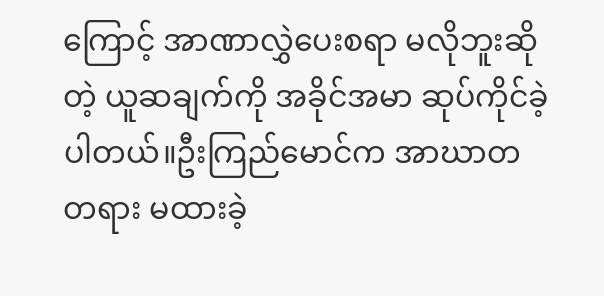ကြောင့် အာဏာလွှဲပေးစရာ မလိုဘူးဆိုတဲ့ ယူဆချက်ကို အခိုင်အမာ ဆုပ်ကိုင်ခဲ့ပါတယ်။ဦးကြည်မောင်က အာဃာတ တရား မထားခဲ့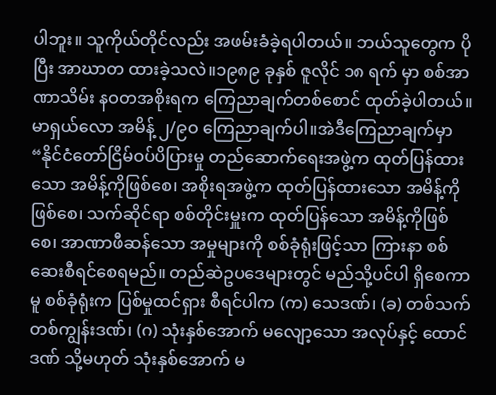ပါဘူး။ သူကိုယ်တိုင်လည်း အဖမ်းခံခဲ့ရပါတယ်။ ဘယ်သူတွေက ပိုပြီး အာဃာတ ထားခဲ့သလဲ။၁၉၈၉ ခုနှစ် ဇူလိုင် ၁၈ ရက် မှာ စစ်အာဏာသိမ်း နဝတအစိုးရက ကြေညာချက်တစ်စောင် ထုတ်ခဲ့ပါတယ်။မာရှယ်လော အမိန့် ၂/၉ဝ ကြေညာချက်ပါ။အဲဒီကြေညာချက်မှာ “နိုင်ငံတော်ငြိမ်ဝပ်ပိပြားမှု တည်ဆောက်ရေးအဖွဲ့က ထုတ်ပြန်ထားသော အမိန့်ကိုဖြစ်စေ၊ အစိုးရအဖွဲ့က ထုတ်ပြန်ထားသော အမိန့်ကိုဖြစ်စေ၊ သက်ဆိုင်ရာ စစ်တိုင်းမှူးက ထုတ်ပြန်သော အမိန့်ကိုဖြစ်စေ၊ အာဏာဖီဆန်သော အမှုများကို စစ်ခုံရုံးဖြင့်သာ ကြားနာ စစ်ဆေးစီရင်စေရမည်။ တည်ဆဲဥပဒေများတွင် မည်သို့ပင်ပါ ရှိစေကာမူ စစ်ခုံရုံးက ပြစ်မှုထင်ရှား စီရင်ပါက (က) သေဒဏ်၊ (ခ) တစ်သက်တစ်ကျွန်းဒဏ်၊ (ဂ) သုံးနှစ်အောက် မလျော့သော အလုပ်နှင့် ထောင်ဒဏ် သို့မဟုတ် သုံးနှစ်အောက် မ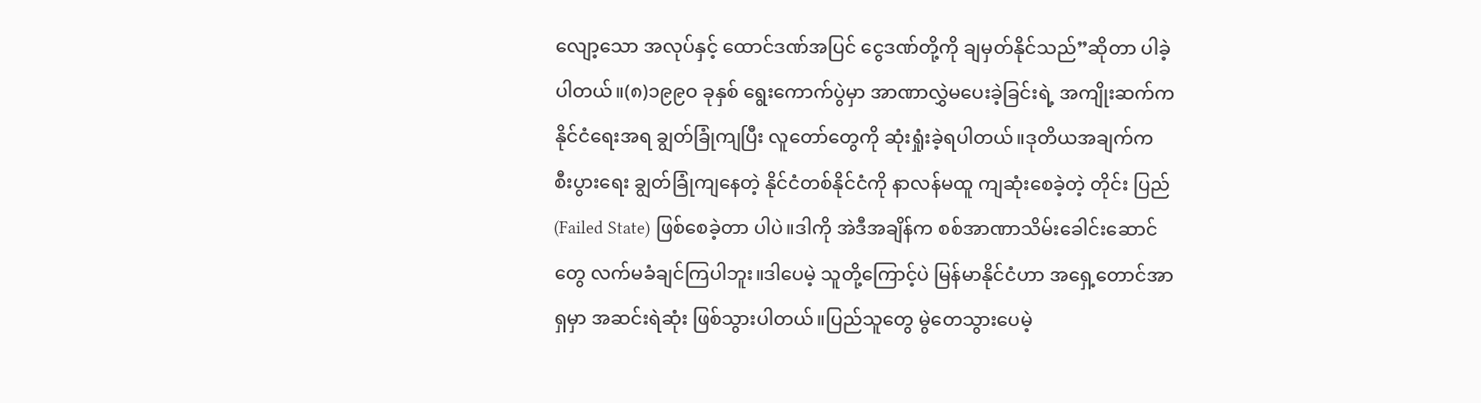လျော့သော အလုပ်နှင့် ထောင်ဒဏ်အပြင် ငွေဒဏ်တို့ကို ချမှတ်နိုင်သည်”ဆိုတာ ပါခဲ့ပါတယ်။(၈)၁၉၉ဝ ခုနှစ် ရွေးကောက်ပွဲမှာ အာဏာလွှဲမပေးခဲ့ခြင်းရဲ့ အကျိုးဆက်က နိုင်ငံရေးအရ ချွတ်ခြုံကျပြီး လူတော်တွေကို ဆုံးရှုံးခဲ့ရပါတယ်။ဒုတိယအချက်က စီးပွားရေး ချွတ်ခြုံကျနေတဲ့ နိုင်ငံတစ်နိုင်ငံကို နာလန်မထူ ကျဆုံးစေခဲ့တဲ့ တိုင်း ပြည် (Failed State) ဖြစ်စေခဲ့တာ ပါပဲ။ဒါကို အဲဒီအချိန်က စစ်အာဏာသိမ်းခေါင်းဆောင်တွေ လက်မခံချင်ကြပါဘူး။ဒါပေမဲ့ သူတို့ကြောင့်ပဲ မြန်မာနိုင်ငံဟာ အရှေ့တောင်အာရှမှာ အဆင်းရဲဆုံး ဖြစ်သွားပါတယ်။ပြည်သူတွေ မွဲတေသွားပေမဲ့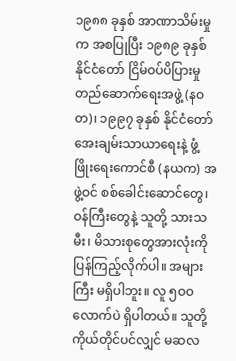၁၉၈၈ ခုနှစ် အာဏာသိမ်းမှုက အစပြုပြီး ၁၉၈၉ ခုနှစ် နိုင်ငံတော် ငြိမ်ဝပ်ပိပြားမှု တည်ဆောက်ရေးအဖွဲ့ (နဝတ)၊ ၁၉၉၇ ခုနှစ် နိုင်ငံတော် အေးချမ်းသာယာရေးနဲ့ ဖွံ့ဖြိုးရေးကောင်စီ (နယက) အဖွဲ့ဝင် စစ်ခေါင်းဆောင်တွေ၊ ဝန်ကြီးတွေနဲ့ သူတို့ သားသမီး၊ မိသားစုတွေအားလုံးကို ပြန်ကြည့်လိုက်ပါ။ အများကြီး မရှိပါဘူး။ လူ ၅ဝဝ လောက်ပဲ ရှိပါတယ်။ သူတို့ ကိုယ်တိုင်ပင်လျှင် မဆလ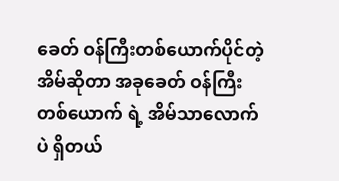ခေတ် ဝန်ကြီးတစ်ယောက်ပိုင်တဲ့ အိမ်ဆိုတာ အခုခေတ် ဝန်ကြီးတစ်ယောက် ရဲ့ အိမ်သာလောက်ပဲ ရှိတယ်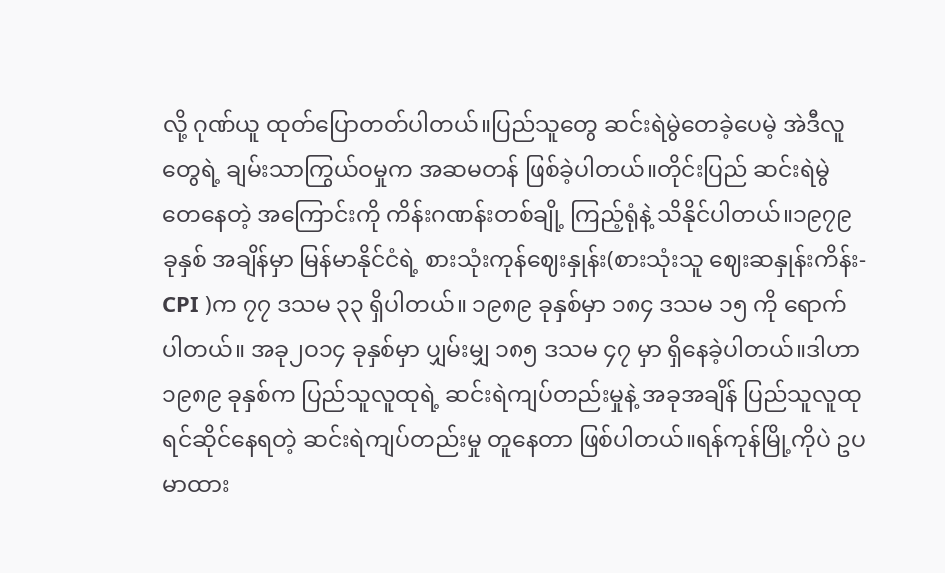လို့ ဂုဏ်ယူ ထုတ်ပြောတတ်ပါတယ်။ပြည်သူတွေ ဆင်းရဲမွဲတေခဲ့ပေမဲ့ အဲဒီလူတွေရဲ့ ချမ်းသာကြွယ်ဝမှုက အဆမတန် ဖြစ်ခဲ့ပါတယ်။တိုင်းပြည် ဆင်းရဲမွဲတေနေတဲ့ အကြောင်းကို ကိန်းဂဏန်းတစ်ချို့ ကြည့်ရုံနဲ့ သိနိုင်ပါတယ်။၁၉၇၉ ခုနှစ် အချိန်မှာ မြန်မာနိုင်ငံရဲ့ စားသုံးကုန်ဈေးနှုန်း(စားသုံးသူ ဈေးဆနှုန်းကိန်း-CPI )က ၇၇ ဒသမ ၃၃ ရှိပါတယ်။ ၁၉၈၉ ခုနှစ်မှာ ၁၈၄ ဒသမ ၁၅ ကို ရောက်ပါတယ်။ အခု၂ဝ၁၄ ခုနှစ်မှာ ပျှမ်းမျှ ၁၈၅ ဒသမ ၄၇ မှာ ရှိနေခဲ့ပါတယ်။ဒါဟာ ၁၉၈၉ ခုနှစ်က ပြည်သူလူထုရဲ့ ဆင်းရဲကျပ်တည်းမှုနဲ့ အခုအချိန် ပြည်သူလူထု ရင်ဆိုင်နေရတဲ့ ဆင်းရဲကျပ်တည်းမှု တူနေတာ ဖြစ်ပါတယ်။ရန်ကုန်မြို့ကိုပဲ ဥပမာထား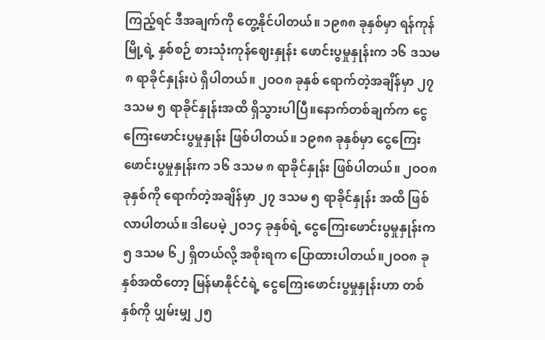ကြည့်ရင် ဒီအချက်ကို တွေ့နိုင်ပါတယ်။ ၁၉၈၈ ခုနှစ်မှာ ရန်ကုန်မြို့ရဲ့ နှစ်စဉ် စားသုံးကုန်ဈေးနှုန်း ဖောင်းပွမှုနှုန်းက ၁၆ ဒသမ ၈ ရာခိုင်နှုန်းပဲ ရှိပါတယ်။ ၂ဝဝ၈ ခုနှစ် ရောက်တဲ့အချိန်မှာ ၂၇ ဒသမ ၅ ရာခိုင်နှုန်းအထိ ရှိသွားပါပြီ။နောက်တစ်ချက်က ငွေကြေးဖောင်းပွမှုနှုန်း ဖြစ်ပါတယ်။ ၁၉၈၈ ခုနှစ်မှာ ငွေကြေးဖောင်းပွမှုနှုန်းက ၁၆ ဒသမ ၈ ရာခိုင်နှုန်း ဖြစ်ပါတယ်။ ၂ဝဝ၈ ခုနှစ်ကို ရောက်တဲ့အချိန်မှာ ၂၇ ဒသမ ၅ ရာခိုင်နှုန်း အထိ ဖြစ်လာပါတယ်။ ဒါပေမဲ့ ၂ဝ၁၄ ခုနှစ်ရဲ့ ငွေကြေးဖောင်းပွမှုနှုန်းက ၅ ဒသမ ၆၂ ရှိတယ်လို့ အစိုးရက ပြောထားပါတယ်။၂ဝဝ၈ ခုနှစ်အထိတော့ မြန်မာနိုင်ငံရဲ့ ငွေကြေးဖောင်းပွမှုနှုန်းဟာ တစ်နှစ်ကို ပျှမ်းမျှ ၂၅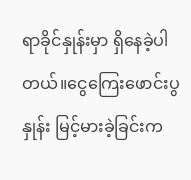ရာခိုင်နှုန်းမှာ ရှိနေခဲ့ပါတယ်။ငွေကြေးဖောင်းပွနှုန်း မြင့်မားခဲ့ခြင်းက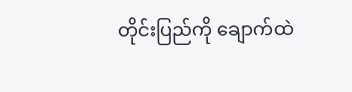တိုင်းပြည်ကို ချောက်ထဲ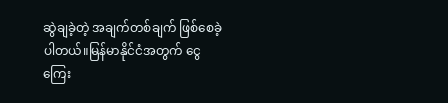ဆွဲချခဲ့တဲ့ အချက်တစ်ချက် ဖြစ်စေခဲ့ပါတယ်။မြန်မာနိုင်ငံအတွက် ငွေကြေး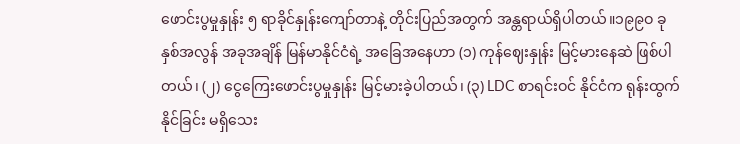ဖောင်းပွမှုနှုန်း ၅ ရာခိုင်နှုန်းကျော်တာနဲ့ တိုင်းပြည်အတွက် အန္တရာယ်ရှိပါတယ်။၁၉၉ဝ ခုနှစ်အလွန် အခုအချိန် မြန်မာနိုင်ငံရဲ့ အခြေအနေဟာ (၁) ကုန်ဈေးနှုန်း မြင့်မားနေဆဲ ဖြစ်ပါတယ်၊ (၂) ငွေကြေးဖောင်းပွမှုနှုန်း မြင့်မားခဲ့ပါတယ်၊ (၃) LDC စာရင်းဝင် နိုင်ငံက ရုန်းထွက်နိုင်ခြင်း မရှိသေး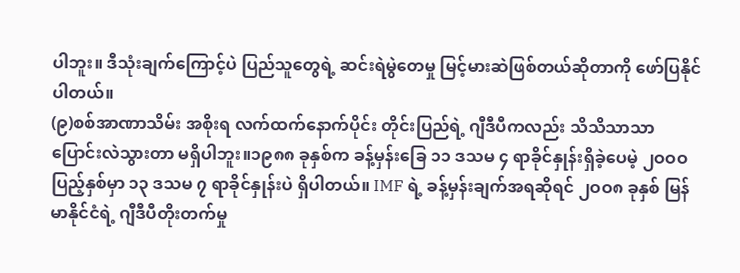ပါဘူး။ ဒီသုံးချက်ကြောင့်ပဲ ပြည်သူတွေရဲ့ ဆင်းရဲမွဲတေမှု မြင့်မားဆဲဖြစ်တယ်ဆိုတာကို ဖော်ပြနိုင်ပါတယ်။
(၉)စစ်အာဏာသိမ်း အစိုးရ လက်ထက်နောက်ပိုင်း တိုင်းပြည်ရဲ့ ဂျီဒီပီကလည်း သိသိသာသာ ပြောင်းလဲသွားတာ မရှိပါဘူး။၁၉၈၈ ခုနှစ်က ခန့်မှန်းခြေ ၁၁ ဒသမ ၄ ရာခိုင်နှုန်းရှိခဲ့ပေမဲ့ ၂ဝဝဝ ပြည့်နှစ်မှာ ၁၃ ဒသမ ၇ ရာခိုင်နှုန်းပဲ ရှိပါတယ်။ IMF ရဲ့ ခန့်မှန်းချက်အရဆိုရင် ၂ဝဝ၈ ခုနှစ် မြန်မာနိုင်ငံရဲ့ ဂျီဒီပီတိုးတက်မှု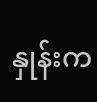နှုန်းက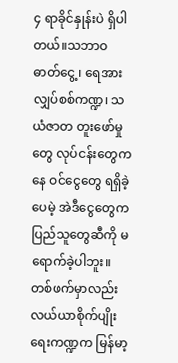၄ ရာခိုင်နှုန်းပဲ ရှိပါတယ်။သဘာဝဓာတ်ငွေ့၊ ရေအားလျှပ်စစ်ကဏ္ဍ၊ သယံဇာတ တူးဖော်မှုတွေ လုပ်ငန်းတွေကနေ ဝင်ငွေတွေ ရရှိခဲ့ပေမဲ့ အဲဒီငွေတွေက ပြည်သူတွေဆီကို မရောက်ခဲ့ပါဘူး။တစ်ဖက်မှာလည်း လယ်ယာစိုက်ပျိုးရေးကဏ္ဍက မြန်မာ့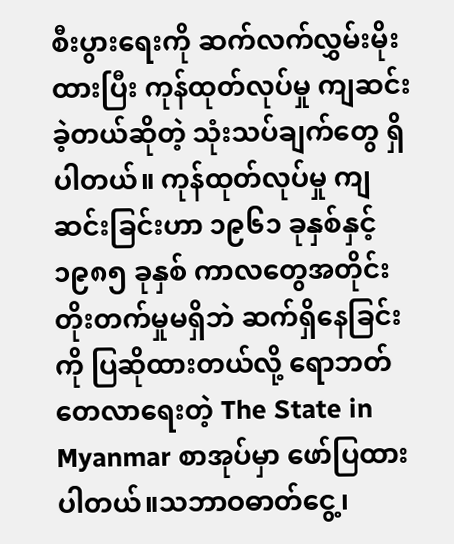စီးပွားရေးကို ဆက်လက်လွှမ်းမိုးထားပြီး ကုန်ထုတ်လုပ်မှု ကျဆင်းခဲ့တယ်ဆိုတဲ့ သုံးသပ်ချက်တွေ ရှိပါတယ်။ ကုန်ထုတ်လုပ်မှု ကျဆင်းခြင်းဟာ ၁၉၆၁ ခုနှစ်နှင့် ၁၉၈၅ ခုနှစ် ကာလတွေအတိုင်း တိုးတက်မှုမရှိဘဲ ဆက်ရှိနေခြင်းကို ပြဆိုထားတယ်လို့ ရောဘတ်တေလာရေးတဲ့ The State in Myanmar စာအုပ်မှာ ဖော်ပြထားပါတယ်။သဘာဝဓာတ်ငွေ့၊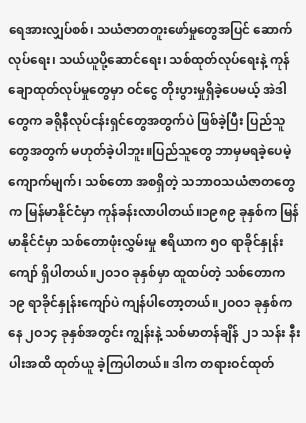ရေအားလျှပ်စစ်၊ သယံဇာတတူးဖော်မှုတွေအပြင် ဆောက်လုပ်ရေး၊ သယ်ယူပို့ဆောင်ရေး၊ သစ်ထုတ်လုပ်ရေးနဲ့ ကုန်ချောထုတ်လုပ်မှုတွေမှာ ဝင်ငွေ တိုးပွားမှုရှိခဲ့ပေမယ့် အဲဒါတွေက ခရိုနီလုပ်ငန်းရှင်တွေအတွက်ပဲ ဖြစ်ခဲ့ပြီး ပြည်သူတွေအတွက် မဟုတ်ခဲ့ပါဘူး။ပြည်သူတွေ ဘာမှမရခဲ့ပေမဲ့ ကျောက်မျက်၊ သစ်တော အစရှိတဲ့ သဘာဝသယံဇာတတွေက မြန်မာနိုင်ငံမှာ ကုန်ခန်းလာပါတယ်။၁၉၈၉ ခုနှစ်က မြန်မာနိုင်ငံမှာ သစ်တောဖုံးလွှမ်းမှု ဧရိယာက ၅ဝ ရာခိုင်နှုန်းကျော် ရှိပါတယ်။၂ဝ၁ဝ ခုနှစ်မှာ ထူထပ်တဲ့ သစ်တောက ၁၉ ရာခိုင်နှုန်းကျော်ပဲ ကျန်ပါတော့တယ်။၂ဝဝ၁ ခုနှစ်ကနေ ၂ဝ၁၄ ခုနှစ်အတွင်း ကျွန်းနဲ့ သစ်မာတန်ချိန် ၂၁ သန်း နီးပါးအထိ ထုတ်ယူ ခဲ့ကြပါတယ်။ ဒါက တရားဝင်ထုတ်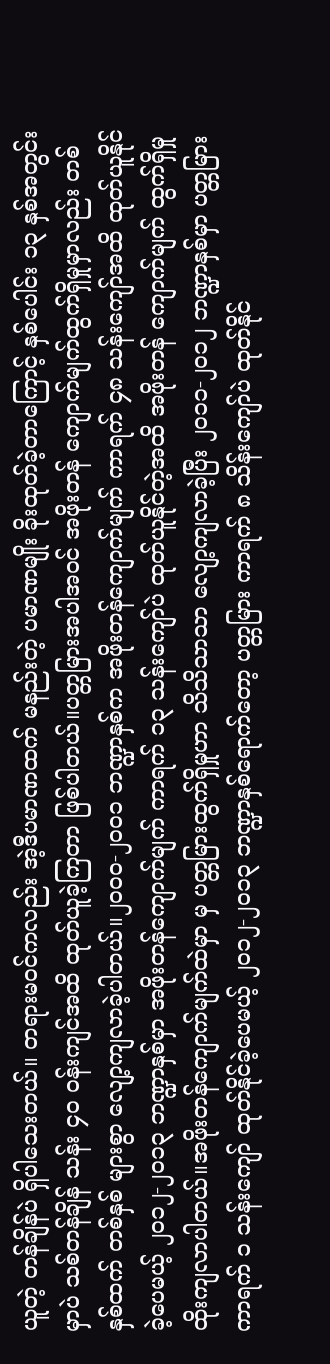ယူတဲ့ တန်ချိန်ပဲ ရှိပါသေးတယ်။ တရားမဝင်ကလည်း အဲ့ဒီပမာဏထက် မနည်းတဲ့ ပမာဏမျိုး ခိုးထုတ်ခဲ့တာကြောင့် နှစ်ပေါင်း ၁၃ နှစ်အတွင်းမှာပဲ သစ်တန်ချိန် သန်း ၄ဝ ဝန်းကျင်အထိ ထုတ်ယူခဲ့ကြတာ ဖြစ်ပါတယ်။ပတ္တမြားအပါအဝင် အဖိုးတန် ကျောက်မျက်ထွက်ရှိမှုမှာလည်း တစ်နှစ်ထက် တစ်နှစ် များစွာ လျော့ကျလာခဲ့ပါတယ်။၂ဝဝဝ-၂ဝဝ၁ ဘဏ္ဍာနှစ်က အဖိုးတန်ကျောက်မျက် ကာရက် ၄၈ သန်းကျော်အထိ ထုတ်ယူနိုင်ခဲ့ပေမယ့် ၂ဝ၁၂-၂ဝ၁၃ ဘဏ္ဍာနှစ်မှာ အဖိုးတန်ကျောက်မျက် ကာရက် ၁၃ သန်းကျော်ပဲ ထုတ်ယူနိုင်တဲ့အထိ အဖိုးတန် ကျောက်မျက် ထွက်ရှိမှု ထိုးကျလာပါတယ်။အဖိုးတန်ကျောက်မျက်ထဲမှာ မှ ပတ္တမြားထွက်ရှိမှုဟာ သိသိသာသာ လျော့ကျလာခဲ့ပြီး ၂ဝ၁၁-၂ဝ၁၂ ဘဏ္ဍာနှစ်မှာ ပတ္တမြား ကာရက် ၁ သန်းကျော် ထုတ်နိုင်ခဲ့ပေမယ့် ၂ဝ၁၂-၂ဝ၁၃ ဘဏ္ဍာနှစ်ရောက်တော့ ပတ္တမြား ကာရက် ၈ သိန်းကျော်ပဲ ထုတ်နိုင်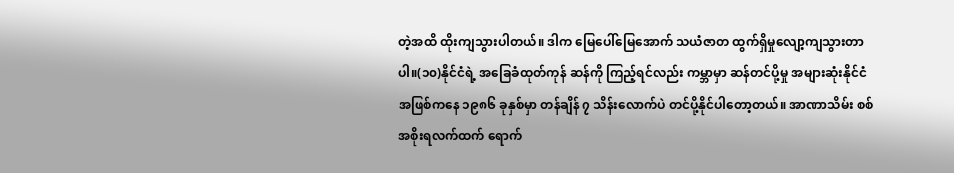တဲ့အထိ ထိုးကျသွားပါတယ်။ ဒါက မြေပေါ်မြေအောက် သယံဇာတ ထွက်ရှိမှုလျော့ကျသွားတာပါ။(၁၀)နိုင်ငံရဲ့ အခြေခံထုတ်ကုန် ဆန်ကို ကြည့်ရင်လည်း ကမ္ဘာမှာ ဆန်တင်ပို့မှု အများဆုံးနိုင်ငံအဖြစ်ကနေ ၁၉၈၆ ခုနှစ်မှာ တန်ချိန် ၇ သိန်းလောက်ပဲ တင်ပို့နိုင်ပါတော့တယ်။ အာဏာသိမ်း စစ်အစိုးရလက်ထက် ရောက်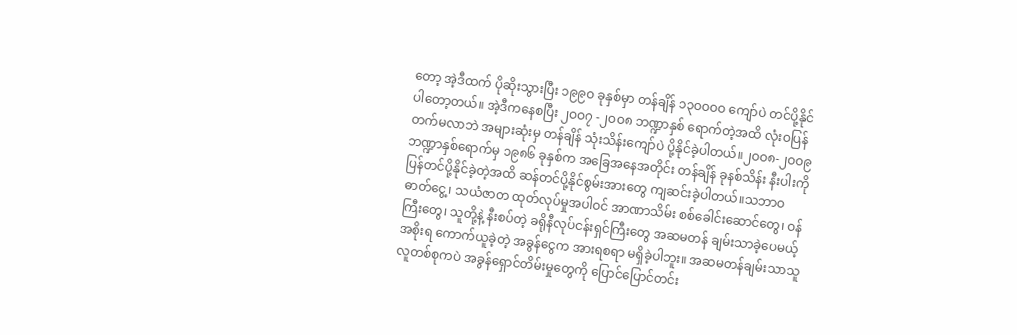တော့ အဲ့ဒီထက် ပိုဆိုးသွားပြီး ၁၉၉ဝ ခုနှစ်မှာ တန်ချိန် ၁၃ဝဝဝဝ ကျော်ပဲ တင်ပို့နိုင်ပါတော့တယ်။ အဲ့ဒီကနေစပြီး ၂ဝဝ၇ -၂ဝဝ၈ ဘဏ္ဍာနှစ် ရောက်တဲ့အထိ လုံးဝပြန်တက်မလာဘဲ အများဆုံးမှ တန်ချိန် သုံးသိန်းကျော်ပဲ ပို့နိုင်ခဲ့ပါတယ်။၂ဝဝ၈-၂ဝဝ၉ ဘဏ္ဍာနှစ်ရောက်မှ ၁၉၈၆ ခုနှစ်က အခြေအနေအတိုင်း တန်ချိန် ခုနစ်သိန်း နီးပါးကို ပြန်တင်ပို့နိုင်ခဲ့တဲ့အထိ ဆန်တင်ပို့နိုင်စွမ်းအားတွေ ကျဆင်းခဲ့ပါတယ်။သဘာဝဓာတ်ငွေ့၊ သယံဇာတ ထုတ်လုပ်မှုအပါဝင် အာဏာသိမ်း စစ်ခေါင်းဆောင်တွေ၊ ဝန်ကြီးတွေ၊ သူတို့နဲ့ နီးစပ်တဲ့ ခရိုနီလုပ်ငန်းရှင်ကြီးတွေ အဆမတန် ချမ်းသာခဲ့ပေမယ့် အစိုးရ ကောက်ယူခဲ့တဲ့ အခွန်ငွေက အားရစရာ မရှိခဲ့ပါဘူး။ အဆမတန်ချမ်းသာသူ လူတစ်စုကပဲ အခွန်ရှောင်တိမ်းမှုတွေကို ပြောင်ပြောင်တင်း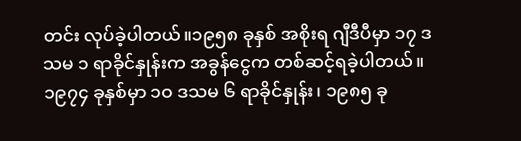တင်း လုပ်ခဲ့ပါတယ်။၁၉၅၈ ခုနှစ် အစိုးရ ဂျီဒီပီမှာ ၁၇ ဒသမ ၁ ရာခိုင်နှုန်းက အခွန်ငွေက တစ်ဆင့်ရခဲ့ပါတယ်။ ၁၉၇၄ ခုနှစ်မှာ ၁ဝ ဒသမ ၆ ရာခိုင်နှုန်း၊ ၁၉၈၅ ခု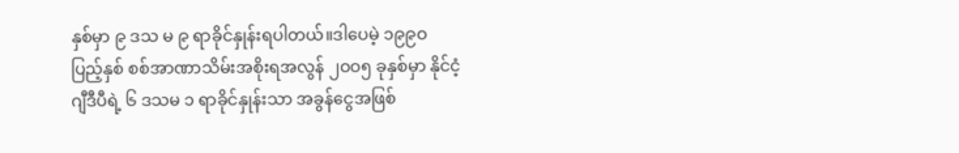နှစ်မှာ ၉ ဒသ မ ၉ ရာခိုင်နှုန်းရပါတယ်။ဒါပေမဲ့ ၁၉၉ဝ ပြည့်နှစ် စစ်အာဏာသိမ်းအစိုးရအလွန် ၂ဝဝ၅ ခုနှစ်မှာ နိုင်ငံ့ ဂျီဒီပီရဲ့ ၆ ဒသမ ၁ ရာခိုင်နှုန်းသာ အခွန်ငွေအဖြစ်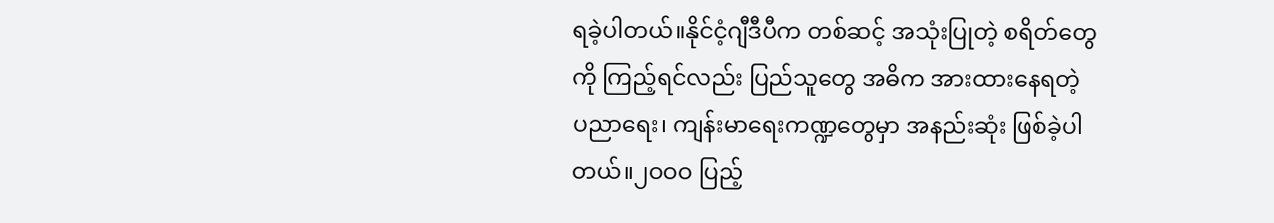ရခဲ့ပါတယ်။နိုင်ငံ့ဂျီဒီပီက တစ်ဆင့် အသုံးပြုတဲ့ စရိတ်တွေကို ကြည့်ရင်လည်း ပြည်သူတွေ အဓိက အားထားနေရတဲ့ ပညာရေး၊ ကျန်းမာရေးကဏ္ဍတွေမှာ အနည်းဆုံး ဖြစ်ခဲ့ပါတယ်။၂ဝဝဝ ပြည့်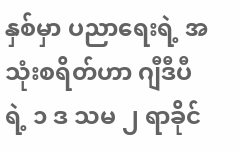နှစ်မှာ ပညာရေးရဲ့ အသုံးစရိတ်ဟာ ဂျီဒီပီရဲ့ ၁ ဒ သမ ၂ ရာခိုင်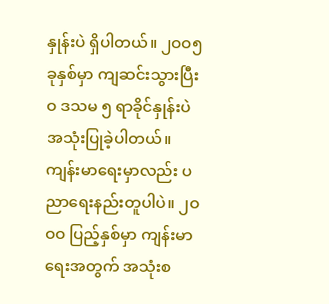နှုန်းပဲ ရှိပါတယ်။ ၂ဝဝ၅ ခုနှစ်မှာ ကျဆင်းသွားပြီး ဝ ဒသမ ၅ ရာခိုင်နှုန်းပဲ အသုံးပြုခဲ့ပါတယ်။ကျန်းမာရေးမှာလည်း ပညာရေးနည်းတူပါပဲ။ ၂ဝဝဝ ပြည့်နှစ်မှာ ကျန်းမာရေးအတွက် အသုံးစ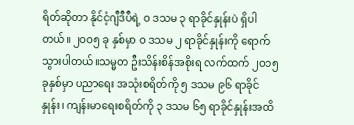ရိတ်ဆိုတာ နိုင်ငံ့ဂျီဒီပီရဲ့ ဝ ဒသမ ၃ ရာခိုင်နှုန်းပဲ ရှိပါတယ်။ ၂ဝဝ၅ ခု နှစ်မှာ ဝ ဒသမ ၂ ရာခိုင်နှုန်းကို ရောက်သွားပါတယ်။သမ္မတ ဦးသိန်းစိန်အစိုးရ လက်ထက် ၂ဝ၁၅ ခုနှစ်မှာ ပညာရေး အသုံးစရိတ်ကို ၅ ဒသမ ၉၆ ရာခိုင်နှုန်း၊ ကျန်းမာရေးစရိတ်ကို ၃ ဒသမ ၆၅ ရာခိုင်နှုန်းအထိ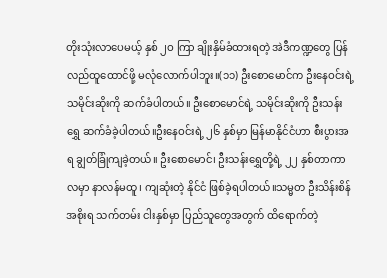တိုးသုံးလာပေမယ့် နှစ် ၂ဝ ကြာ ချိုးနှိမ်ခံထားရတဲ့ အဲဒီကဏ္ဍတွေ ပြန်လည်ထူထောင်ဖို့ မလုံလောက်ပါဘူး။(၁၁) ဦးစောမောင်က ဦးနေဝင်းရဲ့ သမိုင်းဆိုးကို ဆက်ခံပါတယ်။ ဦးစောမောင်ရဲ့ သမိုင်းဆိုးကို ဦးသန်းရွှေ ဆက်ခံခဲ့ပါတယ်။ဦးနေဝင်းရဲ့ ၂၆ နှစ်မှာ မြန်မာနိုင်ငံဟာ စီးပွားအရ ချွတ်ခြုံကျခဲ့တယ်။ ဦးစောမောင်၊ ဦးသန်းရွှေတို့ရဲ့ ၂၂ နှစ်တာကာလမှာ နာလန်မထူ၊ ကျဆုံးတဲ့ နိုင်ငံ ဖြစ်ခဲ့ရပါတယ်။သမ္မတ ဦးသိန်းစိန် အစိုးရ သက်တမ်း ငါးနှစ်မှာ ပြည်သူတွေအတွက် ထိရောက်တဲ့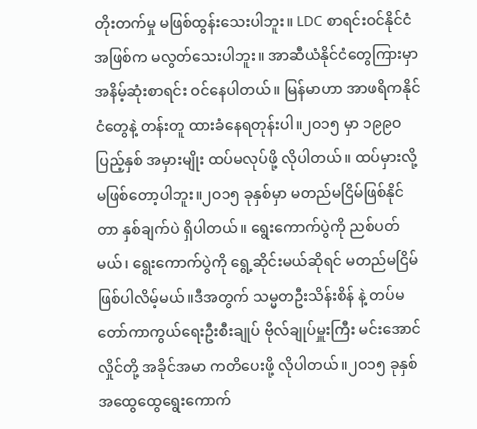တိုးတက်မှု မဖြစ်ထွန်းသေးပါဘူး။ LDC စာရင်းဝင်နိုင်ငံအဖြစ်က မလွတ်သေးပါဘူး။ အာဆီယံနိုင်ငံတွေကြားမှာ အနိမ့်ဆုံးစာရင်း ဝင်နေပါတယ်။ မြန်မာဟာ အာဖရိကနိုင်ငံတွေနဲ့ တန်းတူ ထားခံနေရတုန်းပါ။၂ဝ၁၅ မှာ ၁၉၉ဝ ပြည့်နှစ် အမှားမျိုး ထပ်မလုပ်ဖို့ လိုပါတယ်။ ထပ်မှားလို့ မဖြစ်တော့ပါဘူး။၂ဝ၁၅ ခုနှစ်မှာ မတည်မငြိမ်ဖြစ်နိုင်တာ နှစ်ချက်ပဲ ရှိပါတယ်။ ရွေးကောက်ပွဲကို ညစ်ပတ်မယ်၊ ရွေးကောက်ပွဲကို ရွေ့ဆိုင်းမယ်ဆိုရင် မတည်မငြိမ် ဖြစ်ပါလိမ့်မယ်။ဒီအတွက် သမ္မတဦးသိန်းစိန် နဲ့ တပ်မတော်ကာကွယ်ရေးဦးစီးချုပ် ဗိုလ်ချုပ်မှူးကြီး မင်းအောင်လှိုင်တို့ အခိုင်အမာ ကတိပေးဖို့ လိုပါတယ်။၂ဝ၁၅ ခုနှစ် အထွေထွေရွေးကောက်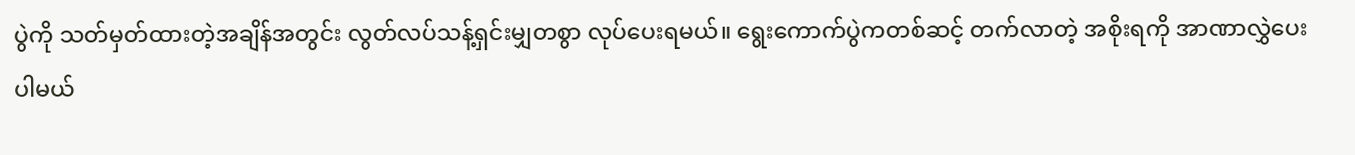ပွဲကို သတ်မှတ်ထားတဲ့အချိန်အတွင်း လွတ်လပ်သန့်ရှင်းမျှတစွာ လုပ်ပေးရမယ်။ ရွေးကောက်ပွဲကတစ်ဆင့် တက်လာတဲ့ အစိုးရကို အာဏာလွှဲပေးပါမယ်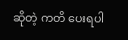ဆိုတဲ့ ကတိ ပေးရပါ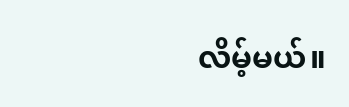လိမ့်မယ်။